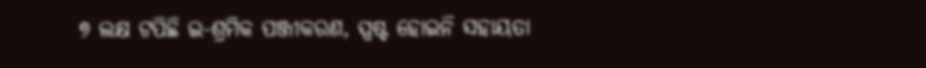୭ ଲକ୍ଷ ଟପିଛି ଇ-ଶ୍ରମିକ ପଞ୍ଜୀକରଣ, ସ୍ପଷ୍ଟ ହୋଇନି ସହାୟତା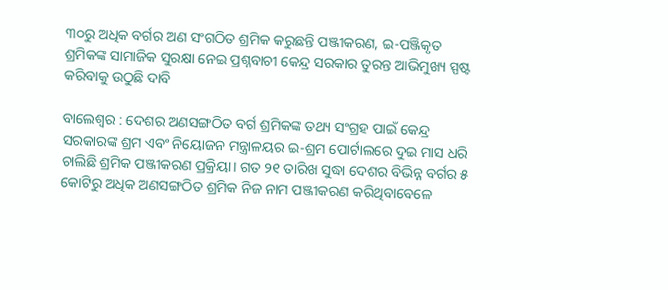୩୦ରୁ ଅଧିକ ବର୍ଗର ଅଣ ସଂଗଠିତ ଶ୍ରମିକ କରୁଛନ୍ତି ପଞ୍ଜୀକରଣ, ଇ-ପଞ୍ଜିକୃତ ଶ୍ରମିକଙ୍କ ସାମାଜିକ ସୁରକ୍ଷା ନେଇ ପ୍ରଶ୍ନବାଚୀ କେନ୍ଦ୍ର ସରକାର ତୁରନ୍ତ ଆଭିମୁଖ୍ୟ ସ୍ପଷ୍ଟ କରିବାକୁ ଉଠୁଛି ଦାବି

ବାଲେଶ୍ୱର : ଦେଶର ଅଣସଙ୍ଗଠିତ ବର୍ଗ ଶ୍ରମିକଙ୍କ ତଥ୍ୟ ସଂଗ୍ରହ ପାଇଁ କେନ୍ଦ୍ର ସରକାରଙ୍କ ଶ୍ରମ ଏବଂ ନିୟୋଜନ ମନ୍ତ୍ରାଳୟର ଇ-ଶ୍ରମ ପୋର୍ଟାଲରେ ଦୁଇ ମାସ ଧରି ଚାଲିଛି ଶ୍ରମିକ ପଞ୍ଜୀକରଣ ପ୍ରକ୍ରିୟା। ଗତ ୨୧ ତାରିଖ ସୁଦ୍ଧା ଦେଶର ବିଭିନ୍ନ ବର୍ଗର ୫ କୋଟିରୁ ଅଧିକ ଅଣସଙ୍ଗଠିତ ଶ୍ରମିକ ନିଜ ନାମ ପଞ୍ଜୀକରଣ କରିଥିବାବେଳେ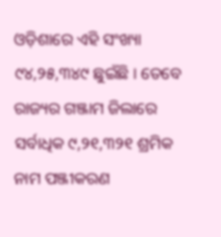ଓଡ଼ିଶାରେ ଏହି ସଂଖ୍ୟା ୯୪,୨୫,୩୪୯ ଛୁଇଁଛି । ତେବେ ରାଜ୍ୟର ଗଞ୍ଜାମ ଜିଲାରେ ସର୍ବାଧିକ ୯,୨୧,୩୨୧ ଶ୍ରମିକ ନାମ ପଞ୍ଜୀକରଣ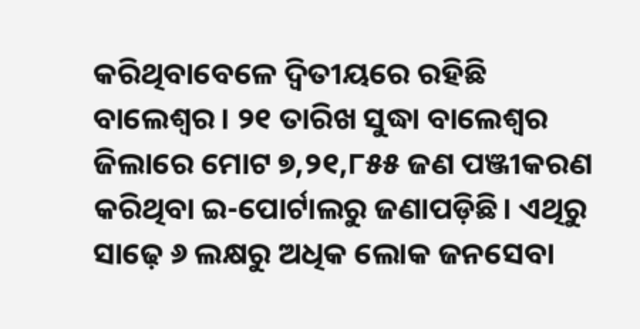କରିଥିବାବେଳେ ଦ୍ୱିତୀୟରେ ରହିଛି ବାଲେଶ୍ୱର। ୨୧ ତାରିଖ ସୁଦ୍ଧା ବାଲେଶ୍ୱର ଜିଲାରେ ମୋଟ ୭,୨୧,୮୫୫ ଜଣ ପଞ୍ଜୀକରଣ କରିଥିବା ଇ-ପୋର୍ଟାଲରୁ ଜଣାପଡ଼ିଛି। ଏଥିରୁ ସାଢ଼େ ୬ ଲକ୍ଷରୁ ଅଧିକ ଲୋକ ଜନସେବା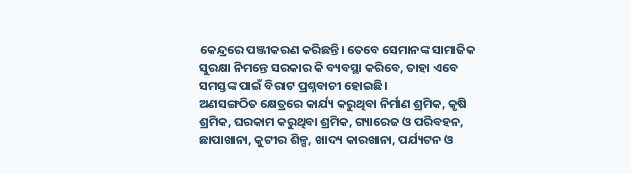କେନ୍ଦ୍ରରେ ପଞ୍ଜୀକରଣ କରିଛନ୍ତି। ତେବେ ସେମାନଙ୍କ ସାମାଜିକ ସୁରକ୍ଷା ନିମନ୍ତେ ସରକାର କି ବ୍ୟବସ୍ଥା କରିବେ, ତାହା ଏବେ ସମସ୍ତଙ୍କ ପାଇଁ ବିରାଟ ପ୍ରଶ୍ନବାଚୀ ହୋଇଛି।
ଅଣସଙ୍ଗଠିତ କ୍ଷେତ୍ରରେ କାର୍ଯ୍ୟ କରୁଥିବା ନିର୍ମାଣ ଶ୍ରମିକ, କୃଷି ଶ୍ରମିକ, ଘରକାମ କରୁଥିବା ଶ୍ରମିକ, ଗ୍ୟାରେଜ ଓ ପରିବହନ, ଛାପାଖାନା, କୁଟୀର ଶିଳ୍ପ, ଖାଦ୍ୟ କାରଖାନା, ପର୍ଯ୍ୟଟନ ଓ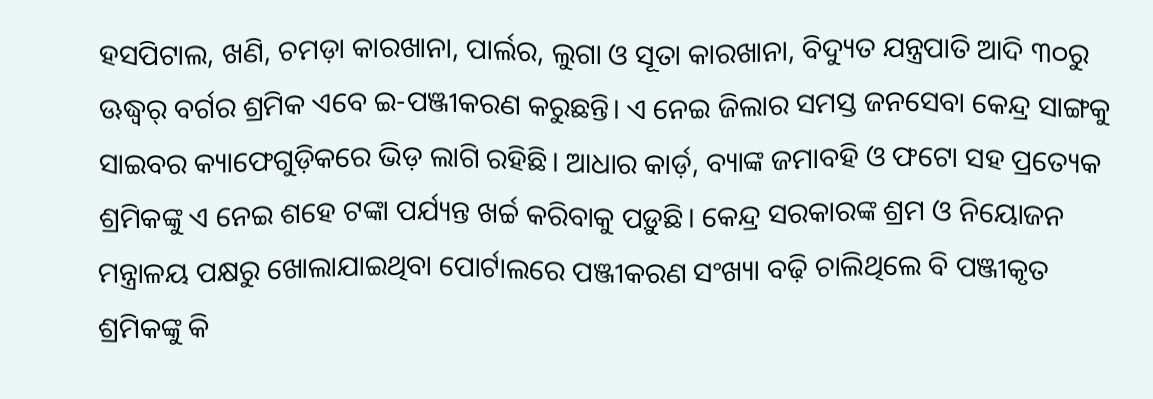ହସପିଟାଲ, ଖଣି, ଚମଡ଼ା କାରଖାନା, ପାର୍ଲର, ଲୁଗା ଓ ସୂତା କାରଖାନା, ବିଦ୍ୟୁତ ଯନ୍ତ୍ରପାତି ଆଦି ୩୦ରୁ ଊଦ୍ଧ୍ୱର୍ ବର୍ଗର ଶ୍ରମିକ ଏବେ ଇ-ପଞ୍ଜୀକରଣ କରୁଛନ୍ତି। ଏ ନେଇ ଜିଲାର ସମସ୍ତ ଜନସେବା କେନ୍ଦ୍ର ସାଙ୍ଗକୁ ସାଇବର କ୍ୟାଫେଗୁଡ଼ିକରେ ଭିଡ଼ ଲାଗି ରହିଛି। ଆଧାର କାର୍ଡ଼, ବ୍ୟାଙ୍କ ଜମାବହି ଓ ଫଟୋ ସହ ପ୍ରତ୍ୟେକ ଶ୍ରମିକଙ୍କୁ ଏ ନେଇ ଶହେ ଟଙ୍କା ପର୍ଯ୍ୟନ୍ତ ଖର୍ଚ୍ଚ କରିବାକୁ ପଡ଼ୁଛି। କେନ୍ଦ୍ର ସରକାରଙ୍କ ଶ୍ରମ ଓ ନିୟୋଜନ ମନ୍ତ୍ରାଳୟ ପକ୍ଷରୁ ଖୋଲାଯାଇଥିବା ପୋର୍ଟାଲରେ ପଞ୍ଜୀକରଣ ସଂଖ୍ୟା ବଢ଼ି ଚାଲିଥିଲେ ବି ପଞ୍ଜୀକୃତ ଶ୍ରମିକଙ୍କୁ କି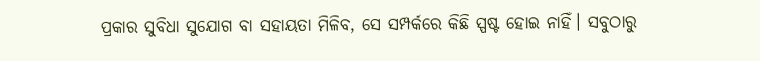ପ୍ରକାର ସୁବିଧା ସୁଯୋଗ ବା ସହାୟତା ମିଳିବ, ସେ ସମ୍ପର୍କରେ କିଛି ସ୍ପଷ୍ଟ ହୋଇ ନାହିଁ। ସବୁଠାରୁ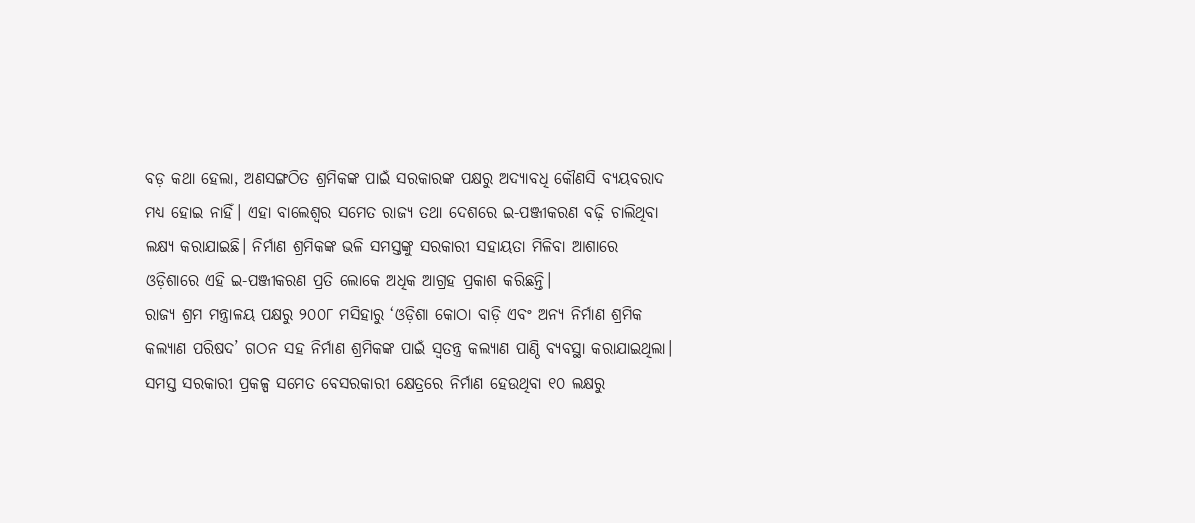ବଡ଼ କଥା ହେଲା, ଅଣସଙ୍ଗଠିତ ଶ୍ରମିକଙ୍କ ପାଇଁ ସରକାରଙ୍କ ପକ୍ଷରୁ ଅଦ୍ୟାବଧି କୌଣସି ବ୍ୟୟବରାଦ ମଧ୍ୟ ହୋଇ ନାହିଁ। ଏହା ବାଲେଶ୍ୱର ସମେତ ରାଜ୍ୟ ତଥା ଦେଶରେ ଇ-ପଞ୍ଜୀକରଣ ବଢ଼ି ଚାଲିଥିବା ଲକ୍ଷ୍ୟ କରାଯାଇଛି। ନିର୍ମାଣ ଶ୍ରମିକଙ୍କ ଭଳି ସମସ୍ତଙ୍କୁ ସରକାରୀ ସହାୟତା ମିଳିବା ଆଶାରେ ଓଡ଼ିଶାରେ ଏହି ଇ-ପଞ୍ଜୀକରଣ ପ୍ରତି ଲୋକେ ଅଧିକ ଆଗ୍ରହ ପ୍ରକାଶ କରିଛନ୍ତି।
ରାଜ୍ୟ ଶ୍ରମ ମନ୍ତ୍ରାଳୟ ପକ୍ଷରୁ ୨୦୦୮ ମସିହାରୁ ‘ଓଡ଼ିଶା କୋଠା ବାଡ଼ି ଏବଂ ଅନ୍ୟ ନିର୍ମାଣ ଶ୍ରମିକ କଲ୍ୟାଣ ପରିଷଦ’ ଗଠନ ସହ ନିର୍ମାଣ ଶ୍ରମିକଙ୍କ ପାଇଁ ସ୍ୱତନ୍ତ୍ର କଲ୍ୟାଣ ପାଣ୍ଠି ବ୍ୟବସ୍ଥା କରାଯାଇଥିଲା। ସମସ୍ତ ସରକାରୀ ପ୍ରକଳ୍ପ ସମେତ ବେସରକାରୀ କ୍ଷେତ୍ରରେ ନିର୍ମାଣ ହେଉଥିବା ୧୦ ଲକ୍ଷରୁ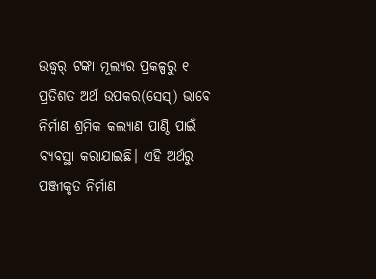ଉଦ୍ଧ୍ୱର୍ ଟଙ୍କା ମୂଲ୍ୟର ପ୍ରକଳ୍ପରୁ ୧ ପ୍ରତିଶତ ଅର୍ଥ ଉପକର(ସେସ୍) ଭାବେ ନିର୍ମାଣ ଶ୍ରମିକ କଲ୍ୟାଣ ପାଣ୍ଠି ପାଇଁ ବ୍ୟବସ୍ଥା କରାଯାଇଛି। ଏହି ଅର୍ଥରୁ ପଞ୍ଜୀକୃତ ନିର୍ମାଣ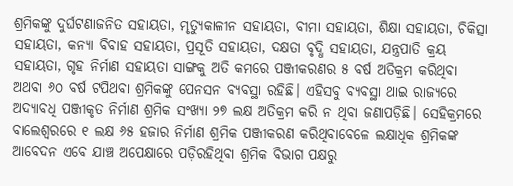ଶ୍ରମିକଙ୍କୁ ଦୁର୍ଘଟଣାଜନିତ ସହାୟତା, ମୃତ୍ୟୁକାଳୀନ ସହାୟତା, ବୀମା ସହାୟତା, ଶିକ୍ଷା ସହାୟତା, ଚିକିତ୍ସା ସହାୟତା, କନ୍ୟା ବିବାହ ସହାୟତା, ପ୍ରସୂତି ସହାୟତା, ଦକ୍ଷତା ବୃଦ୍ଧି ସହାୟତା, ଯନ୍ତ୍ରପାତି କ୍ରୟ ସହାୟତା, ଗୃହ ନିର୍ମାଣ ସହାୟତା ସାଙ୍ଗକୁ ଅତି କମରେ ପଞ୍ଜୀକରଣର ୫ ବର୍ଷ ଅତିକ୍ରମ କରିଥିବା ଅଥବା ୬୦ ବର୍ଷ ଟପିଥବା ଶ୍ରମିକଙ୍କୁ ପେନସନ ବ୍ୟବସ୍ଥା ରହିଛି। ଏହିସବୁ ବ୍ୟବସ୍ଥା ଥାଇ ରାଜ୍ୟରେ ଅଦ୍ୟାବଧି ପଞ୍ଜୀକୃତ ନିର୍ମାଣ ଶ୍ରମିକ ସଂଖ୍ୟା ୨୭ ଲକ୍ଷ ଅତିକ୍ରମ କରି ନ ଥିବା ଜଣାପଡ଼ିଛି। ସେହିକ୍ରମରେ ବାଲେଶ୍ୱରରେ ୧ ଲକ୍ଷ ୬୫ ହଜାର ନିର୍ମାଣ ଶ୍ରମିକ ପଞ୍ଜୀକରଣ କରିଥିବାବେଳେ ଲକ୍ଷାଧିକ ଶ୍ରମିକଙ୍କ ଆବେଦନ ଏବେ ଯାଞ୍ଚ ଅପେକ୍ଷାରେ ପଡ଼ିରହିଥିବା ଶ୍ରମିକ ବିଭାଗ ପକ୍ଷରୁ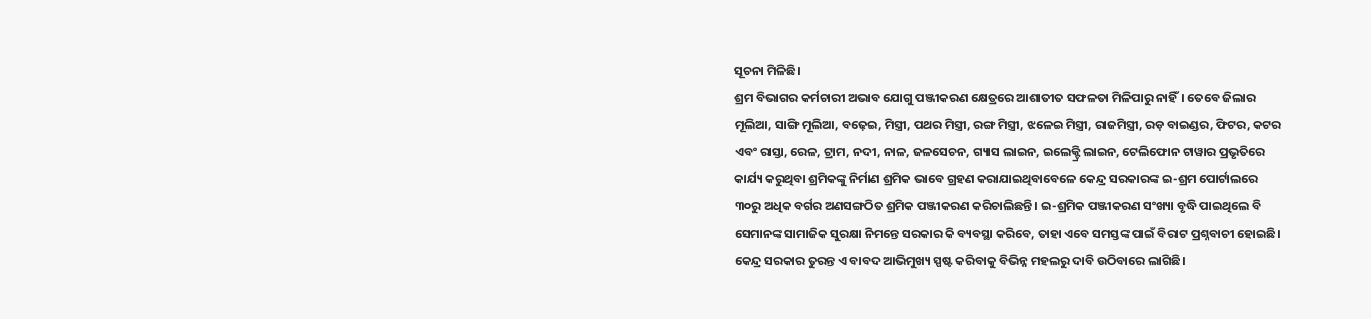ସୂଚନା ମିଳିଛି।
ଶ୍ରମ ବିଭାଗର କର୍ମଚାରୀ ଅଭାବ ଯୋଗୁ ପଞ୍ଜୀକରଣ କ୍ଷେତ୍ରରେ ଆଶାତୀତ ସଫଳତା ମିଳିପାରୁ ନାହିଁ। ତେବେ ଜିଲାର ମୂଲିଆ, ସାଙ୍ଗି ମୂଲିଆ, ବଢ଼େଇ, ମିସ୍ତ୍ରୀ, ପଥର ମିସ୍ତ୍ରୀ, ରଙ୍ଗ ମିସ୍ତ୍ରୀ, ଝଳେଇ ମିସ୍ତ୍ରୀ, ରାଜମିସ୍ତ୍ରୀ, ରଡ଼ ବାଇଣ୍ଡର, ଫିଟର, କଟର ଏବଂ ରାସ୍ତା, ରେଳ, ଟ୍ରାମ, ନଦୀ, ନାଳ, ଜଳସେଚନ, ଗ୍ୟାସ ଲାଇନ, ଇଲେକ୍ଟ୍ରି ଲାଇନ, ଟେଲିଫୋନ ଟାୱାର ପ୍ରଭୃତିରେ କାର୍ଯ୍ୟ କରୁଥିବା ଶ୍ରମିକଙ୍କୁ ନିର୍ମାଣ ଶ୍ରମିକ ଭାବେ ଗ୍ରହଣ କରାଯାଇଥିବାବେଳେ କେନ୍ଦ୍ର ସରକାରଙ୍କ ଇ-ଶ୍ରମ ପୋର୍ଟାଲରେ ୩୦ରୁ ଅଧିକ ବର୍ଗର ଅଣସଙ୍ଗଠିତ ଶ୍ରମିକ ପଞ୍ଜୀକରଣ କରିଚାଲିଛନ୍ତି। ଇ-ଶ୍ରମିକ ପଞ୍ଜୀକରଣ ସଂଖ୍ୟା ବୃଦ୍ଧି ପାଇଥିଲେ ବି ସେମାନଙ୍କ ସାମାଜିକ ସୁରକ୍ଷା ନିମନ୍ତେ ସରକାର କି ବ୍ୟବସ୍ଥା କରିବେ, ତାହା ଏବେ ସମସ୍ତଙ୍କ ପାଇଁ ବିରାଟ ପ୍ରଶ୍ନବାଚୀ ହୋଇଛି। କେନ୍ଦ୍ର ସରକାର ତୁରନ୍ତ ଏ ବାବଦ ଆଭିମୁଖ୍ୟ ସ୍ପଷ୍ଟ କରିବାକୁ ବିଭିନ୍ନ ମହଲରୁ ଦାବି ଉଠିବାରେ ଲାଗିଛି।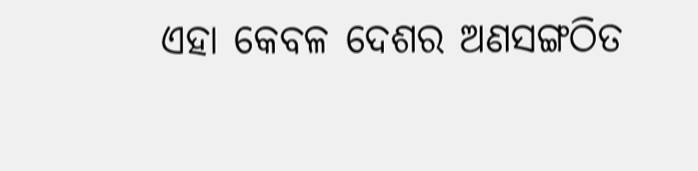ଏହା କେବଳ ଦେଶର ଅଣସଙ୍ଗଠିତ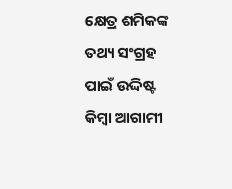କ୍ଷେତ୍ର ଶମିକଙ୍କ ତଥ୍ୟ ସଂଗ୍ରହ ପାଇଁ ଉଦ୍ଦିଷ୍ଟ କିମ୍ବା ଆଗାମୀ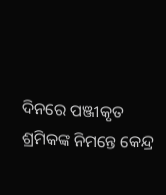ଦିନରେ ପଞ୍ଜୀକୃତ ଶ୍ରମିକଙ୍କ ନିମନ୍ତେ କେନ୍ଦ୍ର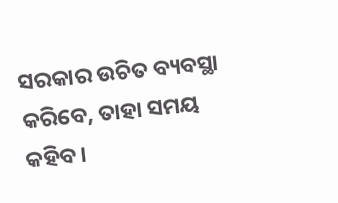ସରକାର ଉଚିତ ବ୍ୟବସ୍ଥା କରିବେ, ତାହା ସମୟ କହିବ।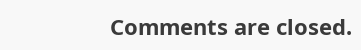Comments are closed.